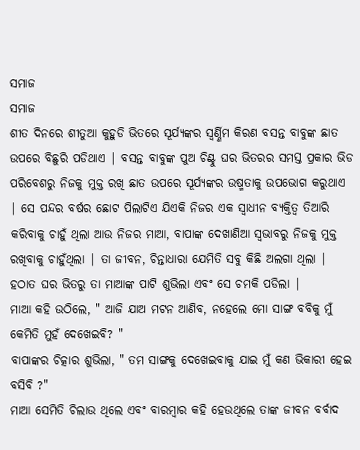ସମାଜ
ସମାଜ
ଶୀତ ଦିନରେ ଶୀତୁଆ କୁହୁଡି ଭିତରେ ସୂର୍ଯ୍ୟଙ୍କର ସ୍ୱର୍ଣ୍ଣିମ କିରଣ ବସନ୍ତ ବାବୁଙ୍କ ଛାତ ଉପରେ ବିଛୁରି ପଡିଥାଏ | ବସନ୍ତ ବାବୁଙ୍କ ପୁଅ ଚିଣ୍ଟୁ ଘର ଭିତରର ସମସ୍ତ ପ୍ରକାର ଭିଡ ପରିବେଶରୁ ନିଜକୁ ମୁକ୍ତ ରଖି ଛାତ ଉପରେ ସୂର୍ଯ୍ୟଙ୍କର ଉଷ୍ମତାକୁ ଉପଭୋଗ କରୁଥାଏ | ସେ ପନ୍ଦର ବର୍ଷର ଛୋଟ ପିଲାଟିଏ ଯିଏକି ନିଜର ଏକ ସ୍ୱାଧୀନ ବ୍ୟକ୍ତିତ୍ୱ ତିଆରି କରିବାକୁ ଚାହୁଁ ଥିଲା ଆଉ ନିଜର ମାଆ, ବାପାଙ୍କ ଦେଖାଣିଆ ସ୍ୱଭାବରୁ ନିଜକୁ ମୁକ୍ତ ରଖିବାକୁ ଚାହୁଁଥିଲା | ତା ଜୀବନ, ଚିନ୍ତାଧାରା ଯେମିତି ସବୁ କିଛି ଅଲଗା ଥିଲା | ହଠାତ ଘର ଭିତରୁ ତା ମାଆଙ୍କ ପାଟି ଶୁଭିଲା ଏବଂ ସେ ଚମକି ପଡିଲା |
ମାଆ କହି ଉଠିଲେ, " ଆଜି ଯାଅ ମଟନ ଆଣିବ, ନହେଲେ ମୋ ସାଙ୍ଗ ବବିକୁ ମୁଁ କେମିତି ମୁହଁ ଦେଖେଇବି? "
ବାପାଙ୍କର ଚିତ୍କାର ଶୁଭିଲା, " ତମ ସାଙ୍ଗକୁ ଦେଖେଇବାକୁ ଯାଇ ମୁଁ କଣ ଭିକାରୀ ହେଇ ବସିବି ?"
ମାଆ ସେମିତି ଚିଲାଉ ଥିଲେ ଏବଂ ବାରମ୍ବାର କହି ହେଉଥିଲେ ତାଙ୍କ ଜୀବନ ବର୍ବାଦ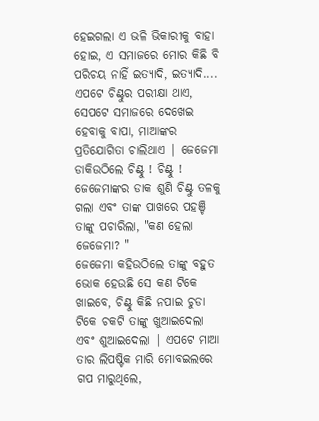ହେଇଗଲା ଏ ଭଳି ଭିକାରୀକୁ ବାହା ହୋଇ, ଏ ସମାଜରେ ମୋର କିଛି ବି ପରିଚୟ ନାହିଁ ଇତ୍ୟାଦି, ଇତ୍ୟାଦି....
ଏପଟେ ଚିଣ୍ଟୁର ପରୀକ୍ଷା ଥାଏ, ସେପଟେ ସମାଜରେ ଦେଖେଇ ହେବାକୁ ବାପା, ମାଆଙ୍କର ପ୍ରତିଯୋଗିତା ଚାଲିଥାଏ | ଜେଜେମା ଡାକିଉଠିଲେ ଚିଣ୍ଟୁ ! ଚିଣ୍ଟୁ !
ଜେଜେମାଙ୍କର ଡାକ ଶୁଣି ଚିଣ୍ଟୁ ତଳକୁ ଗଲା ଏବଂ ତାଙ୍କ ପାଖରେ ପହଞ୍ଚି ତାଙ୍କୁ ପଚାରିଲା, "କଣ ହେଲା ଜେଜେମା? "
ଜେଜେମା କହିଉଠିଲେ ତାଙ୍କୁ ବହୁତ ଭୋକ ହେଉଛି ସେ କଣ ଟିକେ ଖାଇବେ, ଚିଣ୍ଟୁ କିଛି ନପାଇ ଚୁଡା ଟିକେ ଚକଟି ତାଙ୍କୁ ଖୁଆଇଦେଲା ଏବଂ ଶୁଆଇଦେଲା | ଏପଟେ ମାଆ ତାର ଲିପଷ୍ଟିକ ମାରି ମୋବଇଲରେ ଗପ ମାରୁଥିଲେ,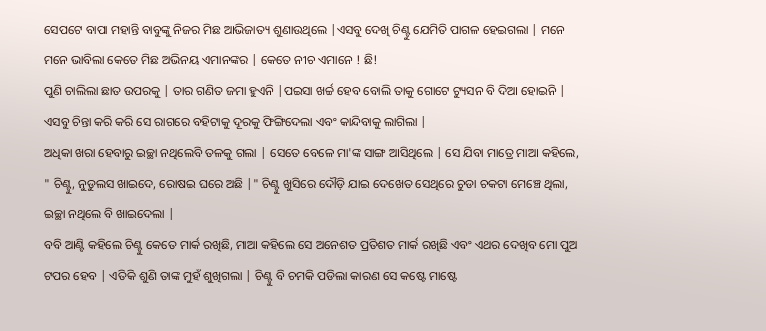ସେପଟେ ବାପା ମହାନ୍ତି ବାବୁଙ୍କୁ ନିଜର ମିଛ ଆଭିଜାତ୍ୟ ଶୁଣାଉଥିଲେ |ଏସବୁ ଦେଖି ଚିଣ୍ଟୁ ଯେମିତି ପାଗଳ ହେଇଗଲା | ମନେ ମନେ ଭାବିଲା କେତେ ମିଛ ଅଭିନୟ ଏମାନଙ୍କର | କେତେ ନୀଚ ଏମାନେ ! ଛି!
ପୁଣି ଚାଲିଲା ଛାତ ଉପରକୁ | ତାର ଗଣିତ ଜମା ହୁଏନି |ପଇସା ଖର୍ଚ୍ଚ ହେବ ବୋଲି ତାକୁ ଗୋଟେ ଟ୍ୟୁସନ ବି ଦିଆ ହୋଇନି | ଏସବୁ ଚିନ୍ତା କରି କରି ସେ ରାଗରେ ବହିଟାକୁ ଦୂରକୁ ଫିଙ୍ଗିଦେଲା ଏବଂ କାନ୍ଦିବାକୁ ଲାଗିଲା |
ଅଧିକା ଖରା ହେବାରୁ ଇଚ୍ଛା ନଥିଲେବି ତଳକୁ ଗଲା | ସେତେ ବେଳେ ମା'ଙ୍କ ସାଙ୍ଗ ଆସିଥିଲେ | ସେ ଯିବା ମାତ୍ରେ ମାଆ କହିଲେ, " ଚିଣ୍ଟୁ, ନୁଡୁଲସ ଖାଇଦେ, ରୋଷଇ ଘରେ ଅଛି |" ଚିଣ୍ଟୁ ଖୁସିରେ ଦୌଡ଼ି ଯାଇ ଦେଖେତ ସେଥିରେ ଚୁଡା ଚକଟା ମେଞ୍ଚେ ଥିଲା, ଇଚ୍ଛା ନଥିଲେ ବି ଖାଇଦେଲା |
ବବି ଆଣ୍ଟି କହିଲେ ଚିଣ୍ଟୁ କେତେ ମାର୍କ ରଖିଛି, ମାଆ କହିଲେ ସେ ଅନେଶତ ପ୍ରତିଶତ ମାର୍କ ରଖିଛି ଏବଂ ଏଥର ଦେଖିବ ମୋ ପୁଅ ଟପର ହେବ | ଏତିକି ଶୁଣି ତାଙ୍କ ମୁହଁ ଶୁଖିଗଲା | ଚିଣ୍ଟୁ ବି ଚମକି ପଡିଲା କାରଣ ସେ କଷ୍ଟେ ମାଷ୍ଟେ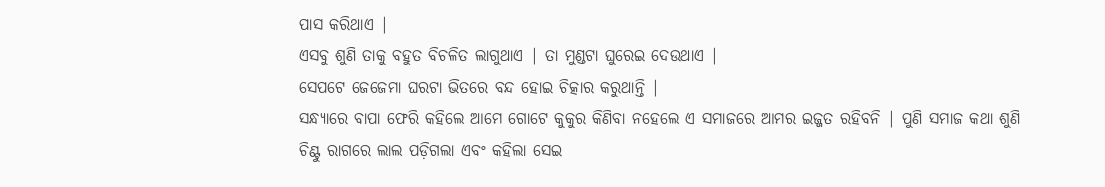ପାସ କରିଥାଏ |
ଏସବୁ ଶୁଣି ତାକୁ ବହୁତ ବିଚଳିତ ଲାଗୁଥାଏ | ତା ମୁଣ୍ଡଟା ଘୁରେଇ ଦେଉଥାଏ |
ସେପଟେ ଜେଜେମା ଘରଟା ଭିତରେ ବନ୍ଦ ହୋଇ ଚିତ୍କାର କରୁଥାନ୍ତି |
ସନ୍ଧ୍ୟାରେ ବାପା ଫେରି କହିଲେ ଆମେ ଗୋଟେ କୁକୁର କିଣିବା ନହେଲେ ଏ ସମାଜରେ ଆମର ଇଜ୍ଜତ ରହିବନି | ପୁଣି ସମାଜ କଥା ଶୁଣି ଚିଣ୍ଟୁ ରାଗରେ ଲାଲ ପଡ଼ିଗଲା ଏବଂ କହିଲା ସେଇ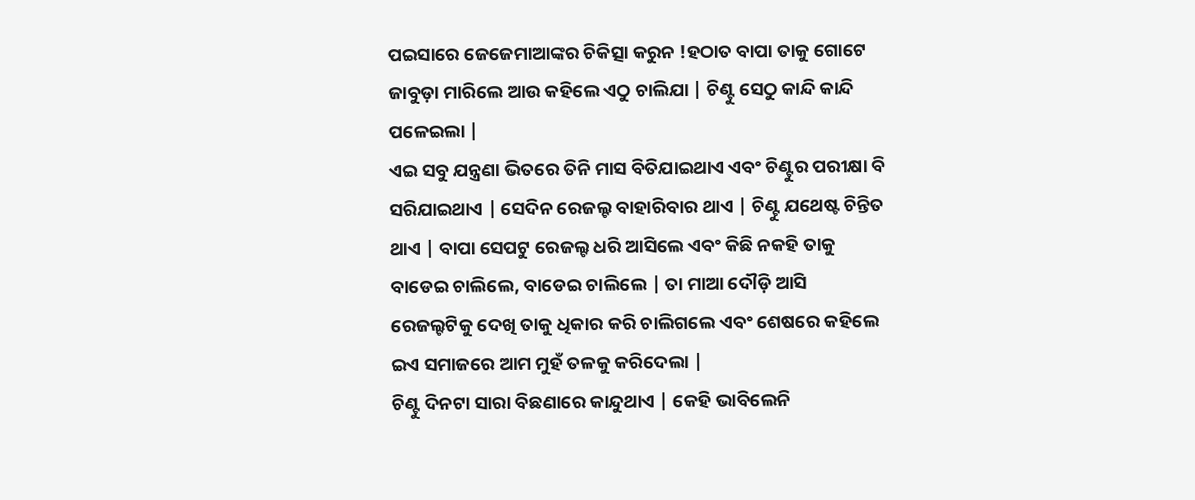ପଇସାରେ ଜେଜେମାଆଙ୍କର ଚିକିତ୍ସା କରୁନ !ହଠାତ ବାପା ତାକୁ ଗୋଟେ ଜାବୁଡ଼ା ମାରିଲେ ଆଉ କହିଲେ ଏଠୁ ଚାଲିଯା | ଚିଣ୍ଟୁ ସେଠୁ କାନ୍ଦି କାନ୍ଦି ପଳେଇଲା |
ଏଇ ସବୁ ଯନ୍ତ୍ରଣା ଭିତରେ ତିନି ମାସ ବିତିଯାଇଥାଏ ଏବଂ ଚିଣ୍ଟୁର ପରୀକ୍ଷା ବି ସରିଯାଇଥାଏ | ସେଦିନ ରେଜଲ୍ଟ ବାହାରିବାର ଥାଏ | ଚିଣ୍ଟୁ ଯଥେଷ୍ଟ ଚିନ୍ତିତ ଥାଏ | ବାପା ସେପଟୁ ରେଜଲ୍ଟ ଧରି ଆସିଲେ ଏବଂ କିଛି ନକହି ତାକୁ ବାଡେଇ ଚାଲିଲେ, ବାଡେଇ ଚାଲିଲେ | ତା ମାଆ ଦୌଡ଼ି ଆସି ରେଜଲ୍ଟଟିକୁ ଦେଖି ତାକୁ ଧିକାର କରି ଚାଲିଗଲେ ଏବଂ ଶେଷରେ କହିଲେ ଇଏ ସମାଜରେ ଆମ ମୁହଁ ତଳକୁ କରିଦେଲା |
ଚିଣ୍ଟୁ ଦିନଟା ସାରା ବିଛଣାରେ କାନ୍ଦୁଥାଏ | କେହି ଭାବିଲେନି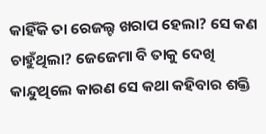କାହିଁକି ତା ରେଜଲ୍ଟ ଖରାପ ହେଲା? ସେ କଣ ଚାହୁଁଥିଲା? ଜେଜେମା ବି ତାକୁ ଦେଖି କାନ୍ଦୁଥିଲେ କାରଣ ସେ କଥା କହିବାର ଶକ୍ତି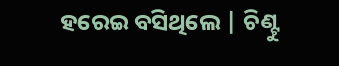ହରେଇ ବସିଥିଲେ | ଚିଣ୍ଟୁ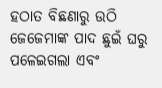ହଠାତ ବିଛଣାରୁ ଉଠି ଜେଜେମାଙ୍କ ପାଦ ଛୁଇଁ ଘରୁ ପଳେଇଗଲା ଏବଂ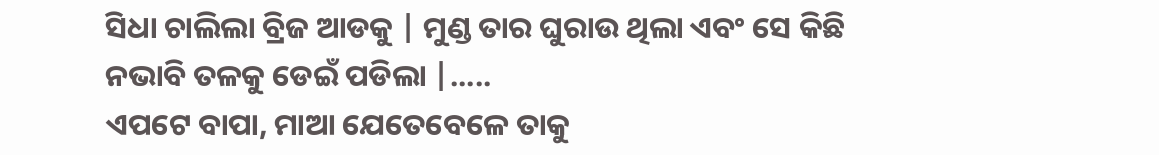ସିଧା ଚାଲିଲା ବ୍ରିଜ ଆଡକୁ | ମୁଣ୍ଡ ତାର ଘୁରାଉ ଥିଲା ଏବଂ ସେ କିଛି ନଭାବି ତଳକୁ ଡେଇଁ ପଡିଲା |.....
ଏପଟେ ବାପା, ମାଆ ଯେତେବେଳେ ତାକୁ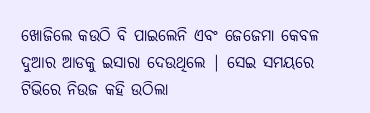ଖୋଜିଲେ କଉଠି ବି ପାଇଲେନି ଏବଂ ଜେଜେମା କେବଳ ଦୁଆର ଆଡକୁ ଇସାରା ଦେଉଥିଲେ | ସେଇ ସମୟରେ ଟିଭିରେ ନିଉଜ କହି ଉଠିଲା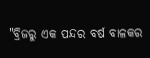"ବ୍ରିଜରୁ ଏକ ପନ୍ଦର ବର୍ଷ ବାଳକର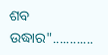ଶବ ଉଦ୍ଧାର"............